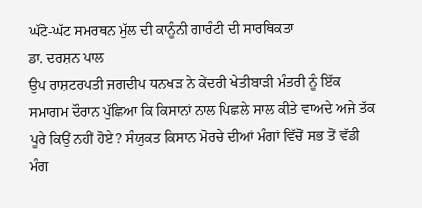ਘੱਟੋ-ਘੱਟ ਸਮਰਥਨ ਮੁੱਲ ਦੀ ਕਾਨੂੰਨੀ ਗਾਰੰਟੀ ਦੀ ਸਾਰਥਿਕਤਾ
ਡਾ. ਦਰਸ਼ਨ ਪਾਲ
ਉਪ ਰਾਸ਼ਟਰਪਤੀ ਜਗਦੀਪ ਧਨਖੜ ਨੇ ਕੇਂਦਰੀ ਖੇਤੀਬਾੜੀ ਮੰਤਰੀ ਨੂੰ ਇੱਕ ਸਮਾਗਮ ਦੌਰਾਨ ਪੁੱਛਿਆ ਕਿ ਕਿਸਾਨਾਂ ਨਾਲ ਪਿਛਲੇ ਸਾਲ ਕੀਤੇ ਵਾਅਦੇ ਅਜੇ ਤੱਕ ਪੂਰੇ ਕਿਉਂ ਨਹੀਂ ਹੋਏ? ਸੰਯੁਕਤ ਕਿਸਾਨ ਮੋਰਚੇ ਦੀਆਂ ਮੰਗਾਂ ਵਿੱਚੋਂ ਸਭ ਤੋਂ ਵੱਡੀ ਮੰਗ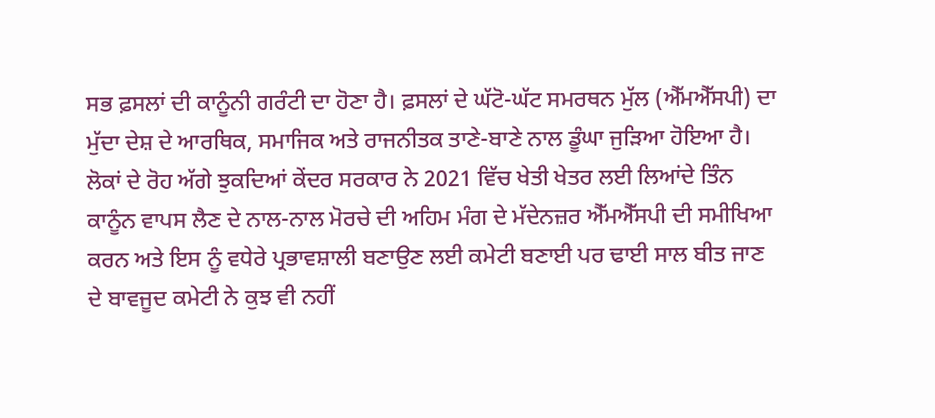ਸਭ ਫ਼ਸਲਾਂ ਦੀ ਕਾਨੂੰਨੀ ਗਰੰਟੀ ਦਾ ਹੋਣਾ ਹੈ। ਫ਼ਸਲਾਂ ਦੇ ਘੱਟੋ-ਘੱਟ ਸਮਰਥਨ ਮੁੱਲ (ਐੱਮਐੱਸਪੀ) ਦਾ ਮੁੱਦਾ ਦੇਸ਼ ਦੇ ਆਰਥਿਕ, ਸਮਾਜਿਕ ਅਤੇ ਰਾਜਨੀਤਕ ਤਾਣੇ-ਬਾਣੇ ਨਾਲ ਡੂੰਘਾ ਜੁੜਿਆ ਹੋਇਆ ਹੈ। ਲੋਕਾਂ ਦੇ ਰੋਹ ਅੱਗੇ ਝੁਕਦਿਆਂ ਕੇਂਦਰ ਸਰਕਾਰ ਨੇ 2021 ਵਿੱਚ ਖੇਤੀ ਖੇਤਰ ਲਈ ਲਿਆਂਦੇ ਤਿੰਨ ਕਾਨੂੰਨ ਵਾਪਸ ਲੈਣ ਦੇ ਨਾਲ-ਨਾਲ ਮੋਰਚੇ ਦੀ ਅਹਿਮ ਮੰਗ ਦੇ ਮੱਦੇਨਜ਼ਰ ਐੱਮਐੱਸਪੀ ਦੀ ਸਮੀਖਿਆ ਕਰਨ ਅਤੇ ਇਸ ਨੂੰ ਵਧੇਰੇ ਪ੍ਰਭਾਵਸ਼ਾਲੀ ਬਣਾਉਣ ਲਈ ਕਮੇਟੀ ਬਣਾਈ ਪਰ ਢਾਈ ਸਾਲ ਬੀਤ ਜਾਣ ਦੇ ਬਾਵਜੂਦ ਕਮੇਟੀ ਨੇ ਕੁਝ ਵੀ ਨਹੀਂ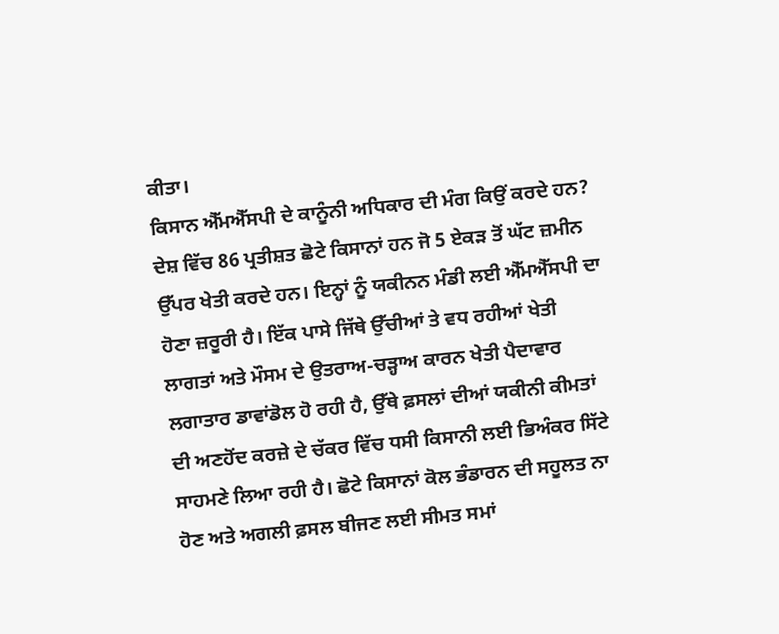ਕੀਤਾ।
ਕਿਸਾਨ ਐੱਮਐੱਸਪੀ ਦੇ ਕਾਨੂੰਨੀ ਅਧਿਕਾਰ ਦੀ ਮੰਗ ਕਿਉਂ ਕਰਦੇ ਹਨ? ਦੇਸ਼ ਵਿੱਚ 86 ਪ੍ਰਤੀਸ਼ਤ ਛੋਟੇ ਕਿਸਾਨਾਂ ਹਨ ਜੋ 5 ਏਕੜ ਤੋਂ ਘੱਟ ਜ਼ਮੀਨ ਉੱਪਰ ਖੇਤੀ ਕਰਦੇ ਹਨ। ਇਨ੍ਹਾਂ ਨੂੰ ਯਕੀਨਨ ਮੰਡੀ ਲਈ ਐੱਮਐੱਸਪੀ ਦਾ ਹੋਣਾ ਜ਼ਰੂਰੀ ਹੈ। ਇੱਕ ਪਾਸੇ ਜਿੱਥੇ ਉੱਚੀਆਂ ਤੇ ਵਧ ਰਹੀਆਂ ਖੇਤੀ ਲਾਗਤਾਂ ਅਤੇ ਮੌਸਮ ਦੇ ਉਤਰਾਅ-ਚੜ੍ਹਾਅ ਕਾਰਨ ਖੇਤੀ ਪੈਦਾਵਾਰ ਲਗਾਤਾਰ ਡਾਵਾਂਡੋਲ ਹੋ ਰਹੀ ਹੈ, ਉੱਥੇ ਫ਼ਸਲਾਂ ਦੀਆਂ ਯਕੀਨੀ ਕੀਮਤਾਂ ਦੀ ਅਣਹੋਂਦ ਕਰਜ਼ੇ ਦੇ ਚੱਕਰ ਵਿੱਚ ਧਸੀ ਕਿਸਾਨੀ ਲਈ ਭਿਅੰਕਰ ਸਿੱਟੇ ਸਾਹਮਣੇ ਲਿਆ ਰਹੀ ਹੈ। ਛੋਟੇ ਕਿਸਾਨਾਂ ਕੋਲ ਭੰਡਾਰਨ ਦੀ ਸਹੂਲਤ ਨਾ ਹੋਣ ਅਤੇ ਅਗਲੀ ਫ਼ਸਲ ਬੀਜਣ ਲਈ ਸੀਮਤ ਸਮਾਂ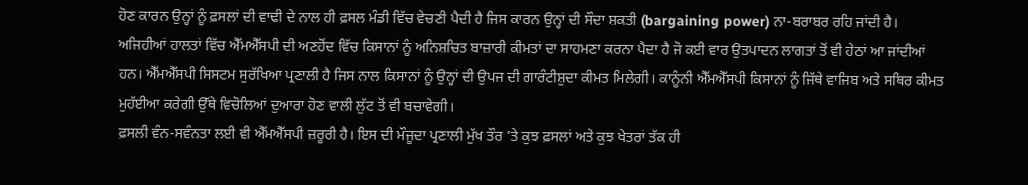ਹੋਣ ਕਾਰਨ ਉਨ੍ਹਾਂ ਨੂੰ ਫ਼ਸਲਾਂ ਦੀ ਵਾਢੀ ਦੇ ਨਾਲ ਹੀ ਫ਼ਸਲ ਮੰਡੀ ਵਿੱਚ ਵੇਚਣੀ ਪੈਦੀ ਹੈ ਜਿਸ ਕਾਰਨ ਉਨ੍ਹਾਂ ਦੀ ਸੌਦਾ ਸ਼ਕਤੀ (bargaining power) ਨਾ-ਬਰਾਬਰ ਰਹਿ ਜਾਂਦੀ ਹੈ। ਅਜਿਹੀਆਂ ਹਾਲਤਾਂ ਵਿੱਚ ਐੱਮਐੱਸਪੀ ਦੀ ਅਣਹੋਂਦ ਵਿੱਚ ਕਿਸਾਨਾਂ ਨੂੰ ਅਨਿਸ਼ਚਿਤ ਬਾਜ਼ਾਰੀ ਕੀਮਤਾਂ ਦਾ ਸਾਹਮਣਾ ਕਰਨਾ ਪੈਦਾ ਹੈ ਜੋ ਕਈ ਵਾਰ ਉਤਪਾਦਨ ਲਾਗਤਾਂ ਤੋਂ ਵੀ ਹੇਠਾਂ ਆ ਜਾਂਦੀਆਂ ਹਨ। ਐੱਮਐੱਸਪੀ ਸਿਸਟਮ ਸੁਰੱਖਿਆ ਪ੍ਰਣਾਲੀ ਹੈ ਜਿਸ ਨਾਲ ਕਿਸਾਨਾਂ ਨੂੰ ਉਨ੍ਹਾਂ ਦੀ ਉਪਜ ਦੀ ਗਾਰੰਟੀਸ਼ੁਦਾ ਕੀਮਤ ਮਿਲੇਗੀ। ਕਾਨੂੰਨੀ ਐੱਮਐੱਸਪੀ ਕਿਸਾਨਾਂ ਨੂੰ ਜਿੱਥੇ ਵਾਜਿਬ ਅਤੇ ਸਥਿਰ ਕੀਮਤ ਮੁਹੱਈਆ ਕਰੇਗੀ ਉੱਥੇ ਵਿਚੋਲਿਆਂ ਦੁਆਰਾ ਹੋਣ ਵਾਲੀ ਲੁੱਟ ਤੋਂ ਵੀ ਬਚਾਵੇਗੀ।
ਫ਼ਸਲੀ ਵੰਨ-ਸਵੰਨਤਾ ਲਈ ਵੀ ਐੱਮਐੱਸਪੀ ਜ਼ਰੂਰੀ ਹੈ। ਇਸ ਦੀ ਮੌਜੂਦਾ ਪ੍ਰਣਾਲੀ ਮੁੱਖ ਤੌਰ ’ਤੇ ਕੁਝ ਫ਼ਸਲਾਂ ਅਤੇ ਕੁਝ ਖੇਤਰਾਂ ਤੱਕ ਹੀ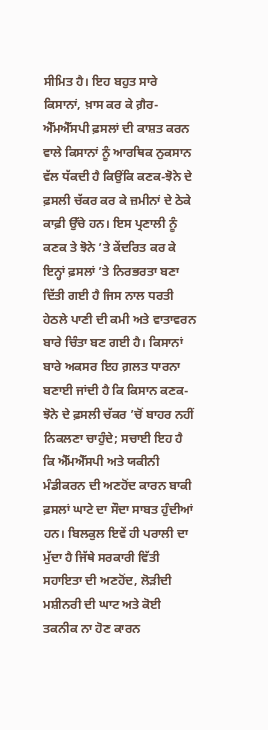ਸੀਮਿਤ ਹੈ। ਇਹ ਬਹੁਤ ਸਾਰੇ ਕਿਸਾਨਾਂ, ਖ਼ਾਸ ਕਰ ਕੇ ਗ਼ੈਰ-ਐੱਮਐੱਸਪੀ ਫ਼ਸਲਾਂ ਦੀ ਕਾਸ਼ਤ ਕਰਨ ਵਾਲੇ ਕਿਸਾਨਾਂ ਨੂੰ ਆਰਥਿਕ ਨੁਕਸਾਨ ਵੱਲ ਧੱਕਦੀ ਹੈ ਕਿਉਂਕਿ ਕਣਕ-ਝੋਨੇ ਦੇ ਫ਼ਸਲੀ ਚੱਕਰ ਕਰ ਕੇ ਜ਼ਮੀਨਾਂ ਦੇ ਠੇਕੇ ਕਾਫ਼ੀ ਉੱਚੇ ਹਨ। ਇਸ ਪ੍ਰਣਾਲੀ ਨੂੰ ਕਣਕ ਤੇ ਝੋਨੇ ’ਤੇ ਕੇਂਦਰਿਤ ਕਰ ਕੇ ਇਨ੍ਹਾਂ ਫ਼ਸਲਾਂ ’ਤੇ ਨਿਰਭਰਤਾ ਬਣਾ ਦਿੱਤੀ ਗਈ ਹੈ ਜਿਸ ਨਾਲ ਧਰਤੀ ਹੇਠਲੇ ਪਾਣੀ ਦੀ ਕਮੀ ਅਤੇ ਵਾਤਾਵਰਨ ਬਾਰੇ ਚਿੰਤਾ ਬਣ ਗਈ ਹੈ। ਕਿਸਾਨਾਂ ਬਾਰੇ ਅਕਸਰ ਇਹ ਗ਼ਲਤ ਧਾਰਨਾ ਬਣਾਈ ਜਾਂਦੀ ਹੈ ਕਿ ਕਿਸਾਨ ਕਣਕ-ਝੋਨੇ ਦੇ ਫ਼ਸਲੀ ਚੱਕਰ ’ਚੋਂ ਬਾਹਰ ਨਹੀਂ ਨਿਕਲਣਾ ਚਾਹੁੰਦੇ; ਸਚਾਈ ਇਹ ਹੈ ਕਿ ਐੱਮਐੱਸਪੀ ਅਤੇ ਯਕੀਨੀ ਮੰਡੀਕਰਨ ਦੀ ਅਣਹੋਂਦ ਕਾਰਨ ਬਾਕੀ ਫ਼ਸਲਾਂ ਘਾਟੇ ਦਾ ਸੌਦਾ ਸਾਬਤ ਹੁੰਦੀਆਂ ਹਨ। ਬਿਲਕੁਲ ਇਵੇਂ ਹੀ ਪਰਾਲੀ ਦਾ ਮੁੱਦਾ ਹੈ ਜਿੱਥੇ ਸਰਕਾਰੀ ਵਿੱਤੀ ਸਹਾਇਤਾ ਦੀ ਅਣਹੋਂਦ, ਲੋੜੀਦੀ ਮਸ਼ੀਨਰੀ ਦੀ ਘਾਟ ਅਤੇ ਕੋਈ ਤਕਨੀਕ ਨਾ ਹੋਣ ਕਾਰਨ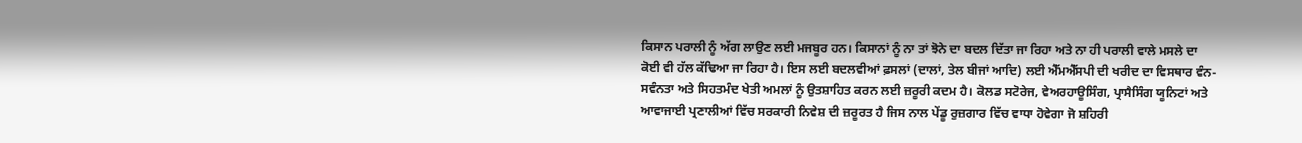ਕਿਸਾਨ ਪਰਾਲੀ ਨੂੰ ਅੱਗ ਲਾਉਣ ਲਈ ਮਜਬੂਰ ਹਨ। ਕਿਸਾਨਾਂ ਨੂੰ ਨਾ ਤਾਂ ਝੋਨੇ ਦਾ ਬਦਲ ਦਿੱਤਾ ਜਾ ਰਿਹਾ ਅਤੇ ਨਾ ਹੀ ਪਰਾਲੀ ਵਾਲੇ ਮਸਲੇ ਦਾ ਕੋਈ ਵੀ ਹੱਲ ਕੱਢਿਆ ਜਾ ਰਿਹਾ ਹੈ। ਇਸ ਲਈ ਬਦਲਵੀਆਂ ਫ਼ਸਲਾਂ (ਦਾਲਾਂ, ਤੇਲ ਬੀਜਾਂ ਆਦਿ) ਲਈ ਐੱਮਐੱਸਪੀ ਦੀ ਖਰੀਦ ਦਾ ਵਿਸਥਾਰ ਵੰਨ-ਸਵੰਨਤਾ ਅਤੇ ਸਿਹਤਮੰਦ ਖੇਤੀ ਅਮਲਾਂ ਨੂੰ ਉਤਸ਼ਾਹਿਤ ਕਰਨ ਲਈ ਜ਼ਰੂਰੀ ਕਦਮ ਹੈ। ਕੋਲਡ ਸਟੋਰੇਜ, ਵੇਅਰਹਾਊਸਿੰਗ, ਪ੍ਰਾਸੈਸਿੰਗ ਯੂਨਿਟਾਂ ਅਤੇ ਆਵਾਜਾਈ ਪ੍ਰਣਾਲੀਆਂ ਵਿੱਚ ਸਰਕਾਰੀ ਨਿਵੇਸ਼ ਦੀ ਜ਼ਰੂਰਤ ਹੈ ਜਿਸ ਨਾਲ ਪੇਂਡੂ ਰੁਜ਼ਗਾਰ ਵਿੱਚ ਵਾਧਾ ਹੋਵੇਗਾ ਜੋ ਸ਼ਹਿਰੀ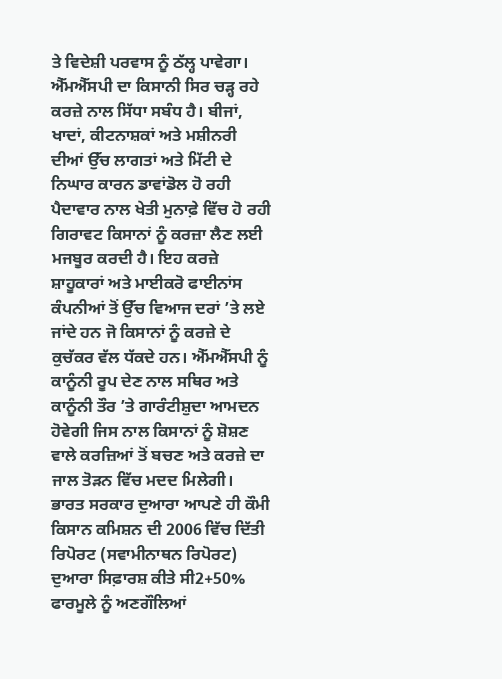ਤੇ ਵਿਦੇਸ਼ੀ ਪਰਵਾਸ ਨੂੰ ਠੱਲ੍ਹ ਪਾਵੇਗਾ।
ਐੱਮਐੱਸਪੀ ਦਾ ਕਿਸਾਨੀ ਸਿਰ ਚੜ੍ਹ ਰਹੇ ਕਰਜ਼ੇ ਨਾਲ ਸਿੱਧਾ ਸਬੰਧ ਹੈ। ਬੀਜਾਂ, ਖਾਦਾਂ, ਕੀਟਨਾਸ਼ਕਾਂ ਅਤੇ ਮਸ਼ੀਨਰੀ ਦੀਆਂ ਉੱਚ ਲਾਗਤਾਂ ਅਤੇ ਮਿੱਟੀ ਦੇ ਨਿਘਾਰ ਕਾਰਨ ਡਾਵਾਂਡੋਲ ਹੋ ਰਹੀ ਪੈਦਾਵਾਰ ਨਾਲ ਖੇਤੀ ਮੁਨਾਫ਼ੇ ਵਿੱਚ ਹੋ ਰਹੀ ਗਿਰਾਵਟ ਕਿਸਾਨਾਂ ਨੂੰ ਕਰਜ਼ਾ ਲੈਣ ਲਈ ਮਜਬੂਰ ਕਰਦੀ ਹੈ। ਇਹ ਕਰਜ਼ੇ ਸ਼ਾਹੂਕਾਰਾਂ ਅਤੇ ਮਾਈਕਰੋ ਫਾਈਨਾਂਸ ਕੰਪਨੀਆਂ ਤੋਂ ਉੱਚ ਵਿਆਜ ਦਰਾਂ ’ਤੇ ਲਏ ਜਾਂਦੇ ਹਨ ਜੋ ਕਿਸਾਨਾਂ ਨੂੰ ਕਰਜ਼ੇ ਦੇ ਕੁਚੱਕਰ ਵੱਲ ਧੱਕਦੇ ਹਨ। ਐੱਮਐੱਸਪੀ ਨੂੰ ਕਾਨੂੰਨੀ ਰੂਪ ਦੇਣ ਨਾਲ ਸਥਿਰ ਅਤੇ ਕਾਨੂੰਨੀ ਤੌਰ ’ਤੇ ਗਾਰੰਟੀਸ਼ੁਦਾ ਆਮਦਨ ਹੋਵੇਗੀ ਜਿਸ ਨਾਲ ਕਿਸਾਨਾਂ ਨੂੰ ਸ਼ੋਸ਼ਣ ਵਾਲੇ ਕਰਜ਼ਿਆਂ ਤੋਂ ਬਚਣ ਅਤੇ ਕਰਜ਼ੇ ਦਾ ਜਾਲ ਤੋੜਨ ਵਿੱਚ ਮਦਦ ਮਿਲੇਗੀ।
ਭਾਰਤ ਸਰਕਾਰ ਦੁਆਰਾ ਆਪਣੇ ਹੀ ਕੌਮੀ ਕਿਸਾਨ ਕਮਿਸ਼ਨ ਦੀ 2006 ਵਿੱਚ ਦਿੱਤੀ ਰਿਪੋਰਟ (ਸਵਾਮੀਨਾਥਨ ਰਿਪੋਰਟ) ਦੁਆਰਾ ਸਿਫ਼ਾਰਸ਼ ਕੀਤੇ ਸੀ2+50% ਫਾਰਮੂਲੇ ਨੂੰ ਅਣਗੌਲਿਆਂ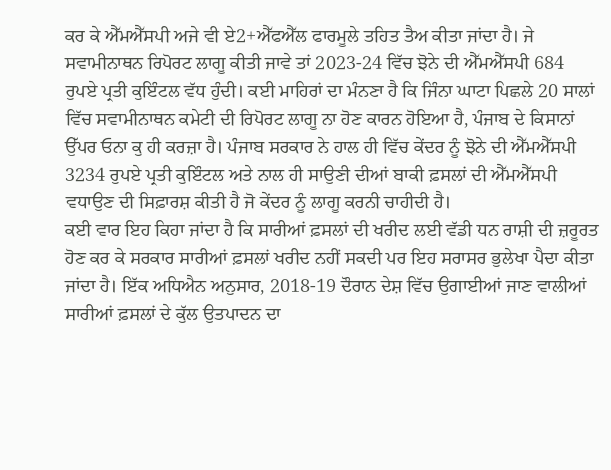ਕਰ ਕੇ ਐੱਮਐੱਸਪੀ ਅਜੇ ਵੀ ਏ2+ਐੱਫਐੱਲ ਫਾਰਮੂਲੇ ਤਹਿਤ ਤੈਅ ਕੀਤਾ ਜਾਂਦਾ ਹੈ। ਜੇ ਸਵਾਮੀਨਾਥਨ ਰਿਪੋਰਟ ਲਾਗੂ ਕੀਤੀ ਜਾਵੇ ਤਾਂ 2023-24 ਵਿੱਚ ਝੋਨੇ ਦੀ ਐੱਮਐੱਸਪੀ 684 ਰੁਪਏ ਪ੍ਰਤੀ ਕੁਇੰਟਲ ਵੱਧ ਹੁੰਦੀ। ਕਈ ਮਾਹਿਰਾਂ ਦਾ ਮੰਨਣਾ ਹੈ ਕਿ ਜਿੰਨਾ ਘਾਟਾ ਪਿਛਲੇ 20 ਸਾਲਾਂ ਵਿੱਚ ਸਵਾਮੀਨਾਥਨ ਕਮੇਟੀ ਦੀ ਰਿਪੋਰਟ ਲਾਗੂ ਨਾ ਹੋਣ ਕਾਰਨ ਹੋਇਆ ਹੈ, ਪੰਜਾਬ ਦੇ ਕਿਸਾਨਾਂ ਉੱਪਰ ਓਨਾ ਕੁ ਹੀ ਕਰਜ਼ਾ ਹੈ। ਪੰਜਾਬ ਸਰਕਾਰ ਨੇ ਹਾਲ ਹੀ ਵਿੱਚ ਕੇਂਦਰ ਨੂੰ ਝੋਨੇ ਦੀ ਐੱਮਐੱਸਪੀ 3234 ਰੁਪਏ ਪ੍ਰਤੀ ਕੁਇੰਟਲ ਅਤੇ ਨਾਲ ਹੀ ਸਾਉਣੀ ਦੀਆਂ ਬਾਕੀ ਫ਼ਸਲਾਂ ਦੀ ਐੱਮਐੱਸਪੀ ਵਧਾਉਣ ਦੀ ਸਿਫ਼ਾਰਸ਼ ਕੀਤੀ ਹੈ ਜੋ ਕੇਂਦਰ ਨੂੰ ਲਾਗੂ ਕਰਨੀ ਚਾਹੀਦੀ ਹੈ।
ਕਈ ਵਾਰ ਇਹ ਕਿਹਾ ਜਾਂਦਾ ਹੈ ਕਿ ਸਾਰੀਆਂ ਫ਼ਸਲਾਂ ਦੀ ਖਰੀਦ ਲਈ ਵੱਡੀ ਧਨ ਰਾਸ਼ੀ ਦੀ ਜ਼ਰੂਰਤ ਹੋਣ ਕਰ ਕੇ ਸਰਕਾਰ ਸਾਰੀਆਂ ਫ਼ਸਲਾਂ ਖਰੀਦ ਨਹੀਂ ਸਕਦੀ ਪਰ ਇਹ ਸਰਾਸਰ ਭੁਲੇਖਾ ਪੈਦਾ ਕੀਤਾ ਜਾਂਦਾ ਹੈ। ਇੱਕ ਅਧਿਐਨ ਅਨੁਸਾਰ, 2018-19 ਦੌਰਾਨ ਦੇਸ਼ ਵਿੱਚ ਉਗਾਈਆਂ ਜਾਣ ਵਾਲੀਆਂ ਸਾਰੀਆਂ ਫ਼ਸਲਾਂ ਦੇ ਕੁੱਲ ਉਤਪਾਦਨ ਦਾ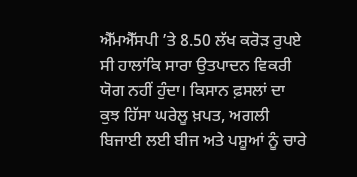ਐੱਮਐੱਸਪੀ ’ਤੇ 8.50 ਲੱਖ ਕਰੋੜ ਰੁਪਏ ਸੀ ਹਾਲਾਂਕਿ ਸਾਰਾ ਉਤਪਾਦਨ ਵਿਕਰੀ ਯੋਗ ਨਹੀਂ ਹੁੰਦਾ। ਕਿਸਾਨ ਫ਼ਸਲਾਂ ਦਾ ਕੁਝ ਹਿੱਸਾ ਘਰੇਲੂ ਖ਼ਪਤ, ਅਗਲੀ ਬਿਜਾਈ ਲਈ ਬੀਜ ਅਤੇ ਪਸ਼ੂਆਂ ਨੂੰ ਚਾਰੇ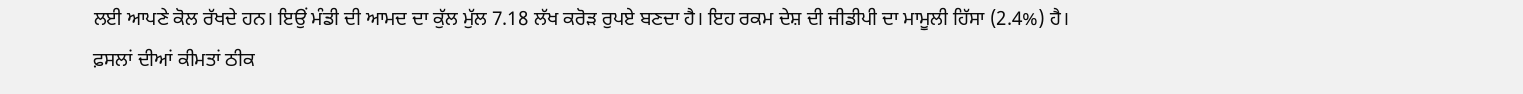ਲਈ ਆਪਣੇ ਕੋਲ ਰੱਖਦੇ ਹਨ। ਇਉਂ ਮੰਡੀ ਦੀ ਆਮਦ ਦਾ ਕੁੱਲ ਮੁੱਲ 7.18 ਲੱਖ ਕਰੋੜ ਰੁਪਏ ਬਣਦਾ ਹੈ। ਇਹ ਰਕਮ ਦੇਸ਼ ਦੀ ਜੀਡੀਪੀ ਦਾ ਮਾਮੂਲੀ ਹਿੱਸਾ (2.4%) ਹੈ।
ਫ਼ਸਲਾਂ ਦੀਆਂ ਕੀਮਤਾਂ ਠੀਕ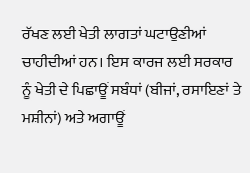ਰੱਖਣ ਲਈ ਖੇਤੀ ਲਾਗਤਾਂ ਘਟਾਉਣੀਆਂ ਚਾਹੀਦੀਆਂ ਹਨ। ਇਸ ਕਾਰਜ ਲਈ ਸਰਕਾਰ ਨੂੰ ਖੇਤੀ ਦੇ ਪਿਛਾਊਂ ਸਬੰਧਾਂ (ਬੀਜਾਂ, ਰਸਾਇਣਾਂ ਤੇ ਮਸ਼ੀਨਾਂ) ਅਤੇ ਅਗਾਊਂ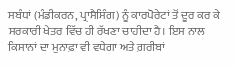ਸਬੰਧਾਂ (ਮੰਡੀਕਰਨ, ਪ੍ਰਾਸੈਸਿੰਗ) ਨੂੰ ਕਾਰਪੋਰੇਟਾਂ ਤੋਂ ਦੂਰ ਕਰ ਕੇ ਸਰਕਾਰੀ ਖੇਤਰ ਵਿੱਚ ਹੀ ਰੱਖਣਾ ਚਾਹੀਦਾ ਹੈ। ਇਸ ਨਾਲ ਕਿਸਾਨਾਂ ਦਾ ਮੁਨਾਫ਼ਾ ਵੀ ਵਧੇਗਾ ਅਤੇ ਗ਼ਰੀਬਾਂ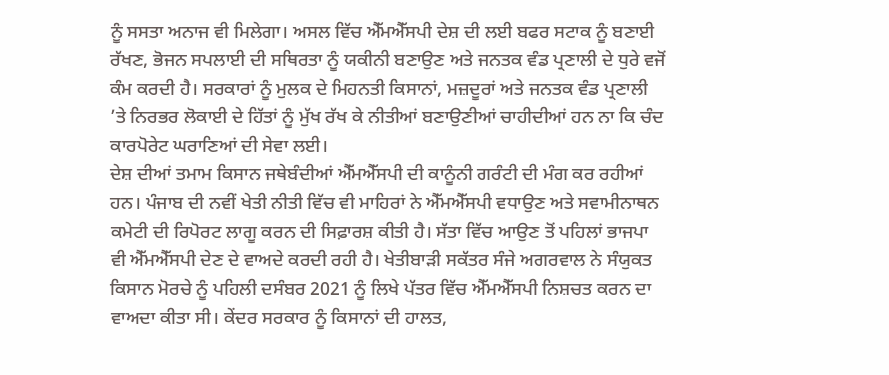ਨੂੰ ਸਸਤਾ ਅਨਾਜ ਵੀ ਮਿਲੇਗਾ। ਅਸਲ ਵਿੱਚ ਐੱਮਐੱਸਪੀ ਦੇਸ਼ ਦੀ ਲਈ ਬਫਰ ਸਟਾਕ ਨੂੰ ਬਣਾਈ ਰੱਖਣ, ਭੋਜਨ ਸਪਲਾਈ ਦੀ ਸਥਿਰਤਾ ਨੂੰ ਯਕੀਨੀ ਬਣਾਉਣ ਅਤੇ ਜਨਤਕ ਵੰਡ ਪ੍ਰਣਾਲੀ ਦੇ ਧੁਰੇ ਵਜੋਂ ਕੰਮ ਕਰਦੀ ਹੈ। ਸਰਕਾਰਾਂ ਨੂੰ ਮੁਲਕ ਦੇ ਮਿਹਨਤੀ ਕਿਸਾਨਾਂ, ਮਜ਼ਦੂਰਾਂ ਅਤੇ ਜਨਤਕ ਵੰਡ ਪ੍ਰਣਾਲੀ ’ਤੇ ਨਿਰਭਰ ਲੋਕਾਈ ਦੇ ਹਿੱਤਾਂ ਨੂੰ ਮੁੱਖ ਰੱਖ ਕੇ ਨੀਤੀਆਂ ਬਣਾਉਣੀਆਂ ਚਾਹੀਦੀਆਂ ਹਨ ਨਾ ਕਿ ਚੰਦ ਕਾਰਪੋਰੇਟ ਘਰਾਣਿਆਂ ਦੀ ਸੇਵਾ ਲਈ।
ਦੇਸ਼ ਦੀਆਂ ਤਮਾਮ ਕਿਸਾਨ ਜਥੇਬੰਦੀਆਂ ਐੱਮਐੱਸਪੀ ਦੀ ਕਾਨੂੰਨੀ ਗਰੰਟੀ ਦੀ ਮੰਗ ਕਰ ਰਹੀਆਂ ਹਨ। ਪੰਜਾਬ ਦੀ ਨਵੀਂ ਖੇਤੀ ਨੀਤੀ ਵਿੱਚ ਵੀ ਮਾਹਿਰਾਂ ਨੇ ਐੱਮਐੱਸਪੀ ਵਧਾਉਣ ਅਤੇ ਸਵਾਮੀਨਾਥਨ ਕਮੇਟੀ ਦੀ ਰਿਪੋਰਟ ਲਾਗੂ ਕਰਨ ਦੀ ਸਿਫ਼ਾਰਸ਼ ਕੀਤੀ ਹੈ। ਸੱਤਾ ਵਿੱਚ ਆਉਣ ਤੋਂ ਪਹਿਲਾਂ ਭਾਜਪਾ ਵੀ ਐੱਮਐੱਸਪੀ ਦੇਣ ਦੇ ਵਾਅਦੇ ਕਰਦੀ ਰਹੀ ਹੈ। ਖੇਤੀਬਾੜੀ ਸਕੱਤਰ ਸੰਜੇ ਅਗਰਵਾਲ ਨੇ ਸੰਯੁਕਤ ਕਿਸਾਨ ਮੋਰਚੇ ਨੂੰ ਪਹਿਲੀ ਦਸੰਬਰ 2021 ਨੂੰ ਲਿਖੇ ਪੱਤਰ ਵਿੱਚ ਐੱਮਐੱਸਪੀ ਨਿਸ਼ਚਤ ਕਰਨ ਦਾ ਵਾਅਦਾ ਕੀਤਾ ਸੀ। ਕੇਂਦਰ ਸਰਕਾਰ ਨੂੰ ਕਿਸਾਨਾਂ ਦੀ ਹਾਲਤ,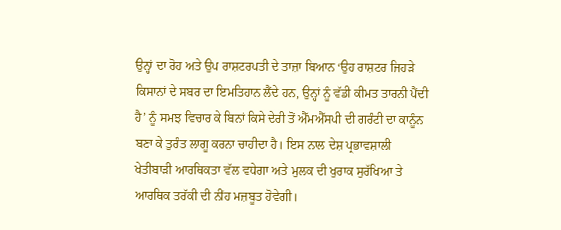ਉਨ੍ਹਾਂ ਦਾ ਰੋਹ ਅਤੇ ਉਪ ਰਾਸ਼ਟਰਪਤੀ ਦੇ ਤਾਜ਼ਾ ਬਿਆਨ ‘ਉਹ ਰਾਸ਼ਟਰ ਜਿਹੜੇ ਕਿਸਾਨਾਂ ਦੇ ਸਬਰ ਦਾ ਇਮਤਿਹਾਨ ਲੈਂਦੇ ਹਨ, ਉਨ੍ਹਾਂ ਨੂੰ ਵੱਡੀ ਕੀਮਤ ਤਾਰਨੀ ਪੈਂਦੀ ਹੈ’ ਨੂੰ ਸਮਝ ਵਿਚਾਰ ਕੇ ਬਿਨਾਂ ਕਿਸੇ ਦੇਰੀ ਤੋਂ ਐੱਮਐੱਸਪੀ ਦੀ ਗਰੰਟੀ ਦਾ ਕਾਨੂੰਨ ਬਣਾ ਕੇ ਤੁਰੰਤ ਲਾਗੂ ਕਰਨਾ ਚਾਹੀਦਾ ਹੈ। ਇਸ ਨਾਲ ਦੇਸ਼ ਪ੍ਰਭਾਵਸ਼ਾਲੀ ਖੇਤੀਬਾੜੀ ਆਰਥਿਕਤਾ ਵੱਲ ਵਧੇਗਾ ਅਤੇ ਮੁਲਕ ਦੀ ਖੁਰਾਕ ਸੁਰੱਖਿਆ ਤੇ ਆਰਥਿਕ ਤਰੱਕੀ ਦੀ ਨੀਂਹ ਮਜ਼ਬੂਤ ਹੋਵੇਗੀ।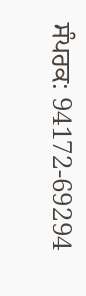ਸੰਪਰਕ: 94172-69294